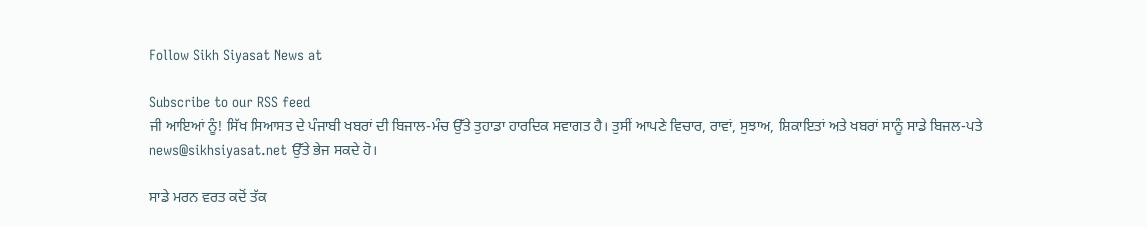Follow Sikh Siyasat News at

Subscribe to our RSS feed
ਜੀ ਆਇਆਂ ਨੂੰ! ਸਿੱਖ ਸਿਆਸਤ ਦੇ ਪੰਜਾਬੀ ਖਬਰਾਂ ਦੀ ਬਿਜਾਲ-ਮੰਚ ਉੱਤੇ ਤੁਹਾਡਾ ਹਾਰਦਿਕ ਸਵਾਗਤ ਹੈ। ਤੁਸੀਂ ਆਪਣੇ ਵਿਚਾਰ, ਰਾਵਾਂ, ਸੁਝਾਅ, ਸ਼ਿਕਾਇਤਾਂ ਅਤੇ ਖਬਰਾਂ ਸਾਨੂੰ ਸਾਡੇ ਬਿਜਲ-ਪਤੇ news@sikhsiyasat.net ਉੱਤੇ ਭੇਜ ਸਕਦੇ ਹੋ।

ਸਾਡੇ ਮਰਨ ਵਰਤ ਕਦੋਂ ਤੱਕ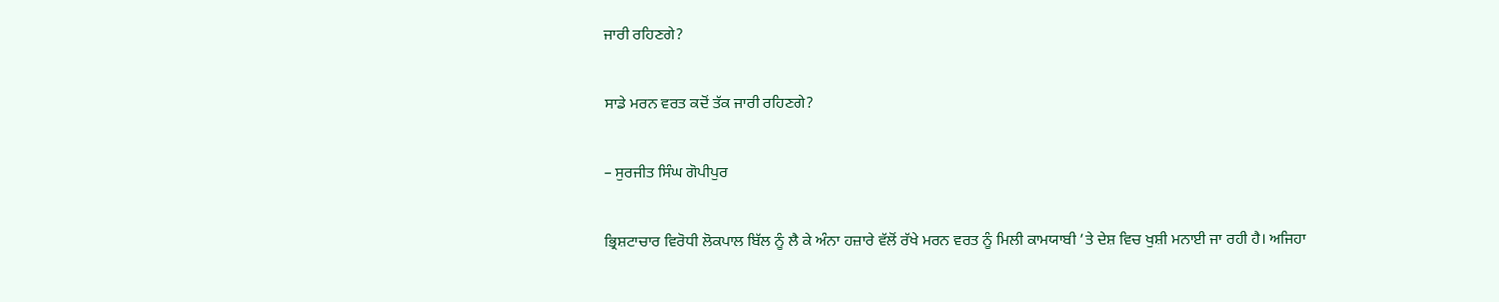ਜਾਰੀ ਰਹਿਣਗੇ?

ਸਾਡੇ ਮਰਨ ਵਰਤ ਕਦੋਂ ਤੱਕ ਜਾਰੀ ਰਹਿਣਗੇ?

– ਸੁਰਜੀਤ ਸਿੰਘ ਗੋਪੀਪੁਰ

ਭ੍ਰਿਸ਼ਟਾਚਾਰ ਵਿਰੋਧੀ ਲੋਕਪਾਲ ਬਿੱਲ ਨੂੰ ਲੈ ਕੇ ਅੰਨਾ ਹਜ਼ਾਰੇ ਵੱਲੋਂ ਰੱਖੇ ਮਰਨ ਵਰਤ ਨੂੰ ਮਿਲੀ ਕਾਮਯਾਬੀ ’ਤੇ ਦੇਸ਼ ਵਿਚ ਖੁਸ਼ੀ ਮਨਾਈ ਜਾ ਰਹੀ ਹੈ। ਅਜਿਹਾ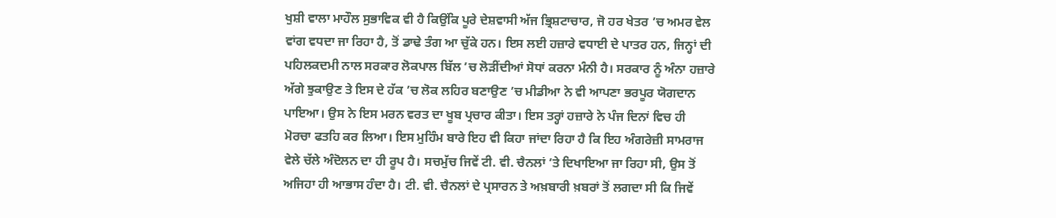ਖੁਸ਼ੀ ਵਾਲਾ ਮਾਹੌਲ ਸੁਭਾਵਿਕ ਵੀ ਹੈ ਕਿਉਂਕਿ ਪੂਰੇ ਦੇਸ਼ਵਾਸੀ ਅੱਜ ਭ੍ਰਿਸ਼ਟਾਚਾਰ, ਜੋ ਹਰ ਖੇਤਰ ’ਚ ਅਮਰ ਵੇਲ ਵਾਂਗ ਵਧਦਾ ਜਾ ਰਿਹਾ ਹੈ, ਤੋਂ ਡਾਢੇ ਤੰਗ ਆ ਚੁੱਕੇ ਹਨ। ਇਸ ਲਈ ਹਜ਼ਾਰੇ ਵਧਾਈ ਦੇ ਪਾਤਰ ਹਨ, ਜਿਨ੍ਹਾਂ ਦੀ ਪਹਿਲਕਦਮੀ ਨਾਲ ਸਰਕਾਰ ਲੋਕਪਾਲ ਬਿੱਲ ’ਚ ਲੋੜੀਂਦੀਆਂ ਸੋਧਾਂ ਕਰਨਾ ਮੰਨੀ ਹੈ। ਸਰਕਾਰ ਨੂੰ ਅੰਨਾ ਹਜ਼ਾਰੇ ਅੱਗੇ ਝੁਕਾਉਣ ਤੇ ਇਸ ਦੇ ਹੱਕ ’ਚ ਲੋਕ ਲਹਿਰ ਬਣਾਉਣ ’ਚ ਮੀਡੀਆ ਨੇ ਵੀ ਆਪਣਾ ਭਰਪੂਰ ਯੋਗਦਾਨ ਪਾਇਆ। ਉਸ ਨੇ ਇਸ ਮਰਨ ਵਰਤ ਦਾ ਖੂਬ ਪ੍ਰਚਾਰ ਕੀਤਾ। ਇਸ ਤਰ੍ਹਾਂ ਹਜ਼ਾਰੇ ਨੇ ਪੰਜ ਦਿਨਾਂ ਵਿਚ ਹੀ ਮੋਰਚਾ ਫਤਹਿ ਕਰ ਲਿਆ। ਇਸ ਮੁਹਿੰਮ ਬਾਰੇ ਇਹ ਵੀ ਕਿਹਾ ਜਾਂਦਾ ਰਿਹਾ ਹੈ ਕਿ ਇਹ ਅੰਗਰੇਜ਼ੀ ਸਾਮਰਾਜ ਵੇਲੇ ਚੱਲੇ ਅੰਦੋਲਨ ਦਾ ਹੀ ਰੂਪ ਹੈ। ਸਚਮੁੱਚ ਜਿਵੇਂ ਟੀ. ਵੀ. ਚੈਨਲਾਂ ’ਤੇ ਦਿਖਾਇਆ ਜਾ ਰਿਹਾ ਸੀ, ਉਸ ਤੋਂ ਅਜਿਹਾ ਹੀ ਆਭਾਸ ਹੰਦਾ ਹੈ। ਟੀ. ਵੀ. ਚੈਨਲਾਂ ਦੇ ਪ੍ਰਸਾਰਨ ਤੇ ਅਖ਼ਬਾਰੀ ਖ਼ਬਰਾਂ ਤੋਂ ਲਗਦਾ ਸੀ ਕਿ ਜਿਵੇਂ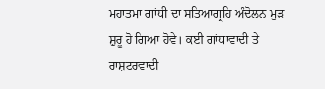ਮਹਾਤਮਾ ਗਾਂਧੀ ਦਾ ਸਤਿਆਗ੍ਰਹਿ ਅੰਦੋਲਨ ਮੁੜ ਸ਼ੁਰੂ ਹੋ ਗਿਆ ਹੋਵੇ। ਕਈ ਗਾਂਧਾਵਾਦੀ ਤੇ ਰਾਸ਼ਟਰਵਾਦੀ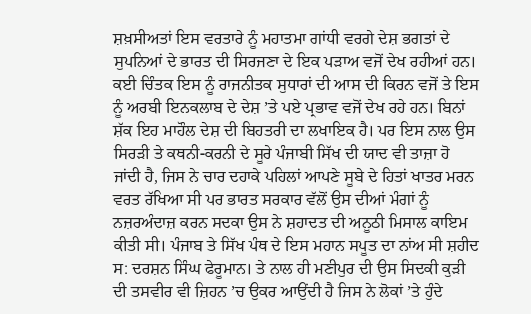ਸ਼ਖ਼ਸੀਅਤਾਂ ਇਸ ਵਰਤਾਰੇ ਨੂੰ ਮਹਾਤਮਾ ਗਾਂਧੀ ਵਰਗੇ ਦੇਸ਼ ਭਗਤਾਂ ਦੇ ਸੁਪਨਿਆਂ ਦੇ ਭਾਰਤ ਦੀ ਸਿਰਜਣਾ ਦੇ ਇਕ ਪੜਾਅ ਵਜੋਂ ਦੇਖ ਰਹੀਆਂ ਹਨ। ਕਈ ਚਿੰਤਕ ਇਸ ਨੂੰ ਰਾਜਨੀਤਕ ਸੁਧਾਰਾਂ ਦੀ ਆਸ ਦੀ ਕਿਰਨ ਵਜੋਂ ਤੇ ਇਸ ਨੂੰ ਅਰਬੀ ਇਨਕਲਾਬ ਦੇ ਦੇਸ਼ ’ਤੇ ਪਏ ਪ੍ਰਭਾਵ ਵਜੋਂ ਦੇਖ ਰਹੇ ਹਨ। ਬਿਨਾਂ ਸ਼ੱਕ ਇਹ ਮਾਹੌਲ ਦੇਸ਼ ਦੀ ਬਿਹਤਰੀ ਦਾ ਲਖਾਇਕ ਹੈ। ਪਰ ਇਸ ਨਾਲ ਉਸ ਸਿਰੜੀ ਤੇ ਕਥਨੀ-ਕਰਨੀ ਦੇ ਸੂਰੇ ਪੰਜਾਬੀ ਸਿੱਖ ਦੀ ਯਾਦ ਵੀ ਤਾਜ਼ਾ ਹੋ ਜਾਂਦੀ ਹੈ, ਜਿਸ ਨੇ ਚਾਰ ਦਹਾਕੇ ਪਹਿਲਾਂ ਆਪਣੇ ਸੂਬੇ ਦੇ ਹਿਤਾਂ ਖਾਤਰ ਮਰਨ ਵਰਤ ਰੱਖਿਆ ਸੀ ਪਰ ਭਾਰਤ ਸਰਕਾਰ ਵੱਲੋਂ ਉਸ ਦੀਆਂ ਮੰਗਾਂ ਨੂੰ ਨਜ਼ਰਅੰਦਾਜ਼ ਕਰਨ ਸਦਕਾ ਉਸ ਨੇ ਸ਼ਹਾਦਤ ਦੀ ਅਨੂਠੀ ਮਿਸਾਲ ਕਾਇਮ ਕੀਤੀ ਸੀ। ਪੰਜਾਬ ਤੇ ਸਿੱਖ ਪੰਥ ਦੇ ਇਸ ਮਹਾਨ ਸਪੂਤ ਦਾ ਨਾਂਅ ਸੀ ਸ਼ਹੀਦ ਸ: ਦਰਸ਼ਨ ਸਿੰਘ ਫੇਰੂਮਾਨ। ਤੇ ਨਾਲ ਹੀ ਮਣੀਪੁਰ ਦੀ ਉਸ ਸਿਦਕੀ ਕੁੜੀ ਦੀ ਤਸਵੀਰ ਵੀ ਜ਼ਿਹਨ ’ਚ ਉਕਰ ਆਉਂਦੀ ਹੈ ਜਿਸ ਨੇ ਲੋਕਾਂ ’ਤੇ ਹੁੰਦੇ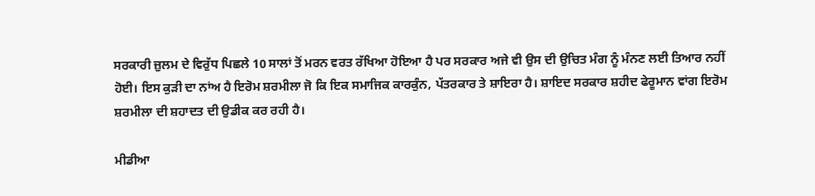ਸਰਕਾਰੀ ਜ਼ੁਲਮ ਦੇ ਵਿਰੁੱਧ ਪਿਛਲੇ 10 ਸਾਲਾਂ ਤੋਂ ਮਰਨ ਵਰਤ ਰੱਖਿਆ ਹੋਇਆ ਹੈ ਪਰ ਸਰਕਾਰ ਅਜੇ ਵੀ ਉਸ ਦੀ ਉਚਿਤ ਮੰਗ ਨੂੰ ਮੰਨਣ ਲਈ ਤਿਆਰ ਨਹੀਂ ਹੋਈ। ਇਸ ਕੁੜੀ ਦਾ ਨਾਂਅ ਹੈ ਇਰੋਮ ਸ਼ਰਮੀਲਾ ਜੋ ਕਿ ਇਕ ਸਮਾਜਿਕ ਕਾਰਕੁੰਨ, ਪੱਤਰਕਾਰ ਤੇ ਸ਼ਾਇਰਾ ਹੈ। ਸ਼ਾਇਦ ਸਰਕਾਰ ਸ਼ਹੀਦ ਫੇਰੂਮਾਨ ਵਾਂਗ ਇਰੋਮ ਸ਼ਰਮੀਲਾ ਦੀ ਸ਼ਹਾਦਤ ਦੀ ਉਡੀਕ ਕਰ ਰਹੀ ਹੈ।

ਮੀਡੀਆ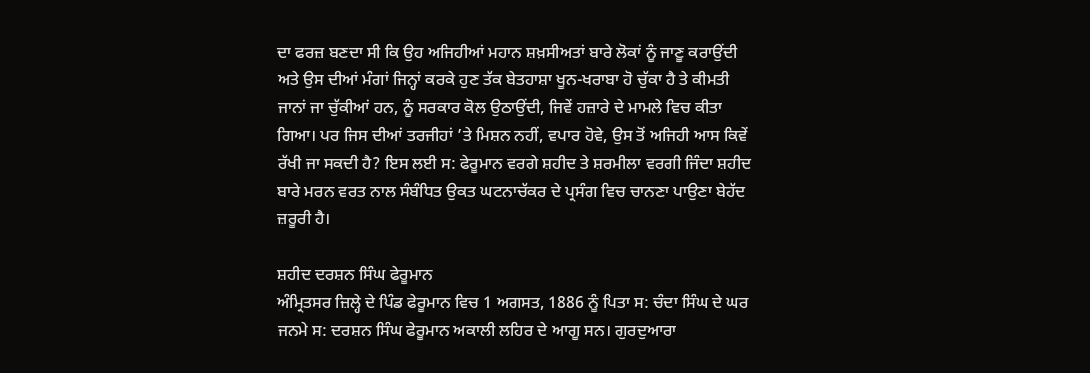ਦਾ ਫਰਜ਼ ਬਣਦਾ ਸੀ ਕਿ ਉਹ ਅਜਿਹੀਆਂ ਮਹਾਨ ਸ਼ਖ਼ਸੀਅਤਾਂ ਬਾਰੇ ਲੋਕਾਂ ਨੂੰ ਜਾਣੂ ਕਰਾਉਂਦੀ ਅਤੇ ਉਸ ਦੀਆਂ ਮੰਗਾਂ ਜਿਨ੍ਹਾਂ ਕਰਕੇ ਹੁਣ ਤੱਕ ਬੇਤਹਾਸ਼ਾ ਖੂਨ-ਖਰਾਬਾ ਹੋ ਚੁੱਕਾ ਹੈ ਤੇ ਕੀਮਤੀ ਜਾਨਾਂ ਜਾ ਚੁੱਕੀਆਂ ਹਨ, ਨੂੰ ਸਰਕਾਰ ਕੋਲ ਉਠਾਉਂਦੀ, ਜਿਵੇਂ ਹਜ਼ਾਰੇ ਦੇ ਮਾਮਲੇ ਵਿਚ ਕੀਤਾ ਗਿਆ। ਪਰ ਜਿਸ ਦੀਆਂ ਤਰਜੀਹਾਂ ’ਤੇ ਮਿਸ਼ਨ ਨਹੀਂ, ਵਪਾਰ ਹੋਵੇ, ਉਸ ਤੋਂ ਅਜਿਹੀ ਆਸ ਕਿਵੇਂ ਰੱਖੀ ਜਾ ਸਕਦੀ ਹੈ? ਇਸ ਲਈ ਸ: ਫੇਰੂਮਾਨ ਵਰਗੇ ਸ਼ਹੀਦ ਤੇ ਸ਼ਰਮੀਲਾ ਵਰਗੀ ਜਿੰਦਾ ਸ਼ਹੀਦ ਬਾਰੇ ਮਰਨ ਵਰਤ ਨਾਲ ਸੰਬੰਧਿਤ ਉਕਤ ਘਟਨਾਚੱਕਰ ਦੇ ਪ੍ਰਸੰਗ ਵਿਚ ਚਾਨਣਾ ਪਾਉਣਾ ਬੇਹੱਦ ਜ਼ਰੂਰੀ ਹੈ।

ਸ਼ਹੀਦ ਦਰਸ਼ਨ ਸਿੰਘ ਫੇਰੂਮਾਨ
ਅੰਮ੍ਰਿਤਸਰ ਜ਼ਿਲ੍ਹੇ ਦੇ ਪਿੰਡ ਫੇਰੂਮਾਨ ਵਿਚ 1 ਅਗਸਤ, 1886 ਨੂੰ ਪਿਤਾ ਸ: ਚੰਦਾ ਸਿੰਘ ਦੇ ਘਰ ਜਨਮੇ ਸ: ਦਰਸ਼ਨ ਸਿੰਘ ਫੇਰੂਮਾਨ ਅਕਾਲੀ ਲਹਿਰ ਦੇ ਆਗੂ ਸਨ। ਗੁਰਦੁਆਰਾ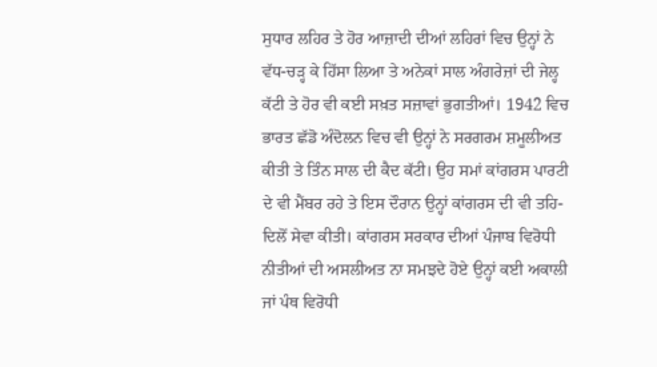ਸੁਧਾਰ ਲਹਿਰ ਤੇ ਹੋਰ ਆਜ਼ਾਦੀ ਦੀਆਂ ਲਹਿਰਾਂ ਵਿਚ ਉਨ੍ਹਾਂ ਨੇ ਵੱਧ-ਚੜ੍ਹ ਕੇ ਹਿੱਸਾ ਲਿਆ ਤੇ ਅਨੇਕਾਂ ਸਾਲ ਅੰਗਰੇਜ਼ਾਂ ਦੀ ਜੇਲ੍ਹ ਕੱਟੀ ਤੇ ਹੋਰ ਵੀ ਕਈ ਸਖ਼ਤ ਸਜ਼ਾਵਾਂ ਭੁਗਤੀਆਂ। 1942 ਵਿਚ ਭਾਰਤ ਛੱਡੋ ਅੰਦੋਲਨ ਵਿਚ ਵੀ ਉਨ੍ਹਾਂ ਨੇ ਸਰਗਰਮ ਸ਼ਮੂਲੀਅਤ ਕੀਤੀ ਤੇ ਤਿੰਨ ਸਾਲ ਦੀ ਕੈਦ ਕੱਟੀ। ਉਹ ਸਮਾਂ ਕਾਂਗਰਸ ਪਾਰਟੀ ਦੇ ਵੀ ਮੈਂਬਰ ਰਹੇ ਤੇ ਇਸ ਦੌਰਾਨ ਉਨ੍ਹਾਂ ਕਾਂਗਰਸ ਦੀ ਵੀ ਤਹਿ-ਦਿਲੋਂ ਸੇਵਾ ਕੀਤੀ। ਕਾਂਗਰਸ ਸਰਕਾਰ ਦੀਆਂ ਪੰਜਾਬ ਵਿਰੋਧੀ ਨੀਤੀਆਂ ਦੀ ਅਸਲੀਅਤ ਨਾ ਸਮਝਦੇ ਹੋਏ ਉਨ੍ਹਾਂ ਕਈ ਅਕਾਲੀ ਜਾਂ ਪੰਥ ਵਿਰੋਧੀ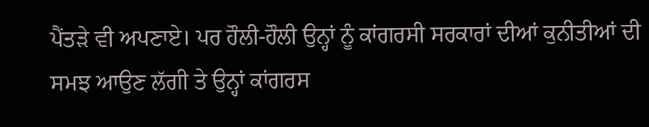ਪੈਂਤੜੇ ਵੀ ਅਪਣਾਏ। ਪਰ ਹੌਲੀ-ਹੌਲੀ ਉਨ੍ਹਾਂ ਨੂੰ ਕਾਂਗਰਸੀ ਸਰਕਾਰਾਂ ਦੀਆਂ ਕੁਨੀਤੀਆਂ ਦੀ ਸਮਝ ਆਉਣ ਲੱਗੀ ਤੇ ਉਨ੍ਹਾਂ ਕਾਂਗਰਸ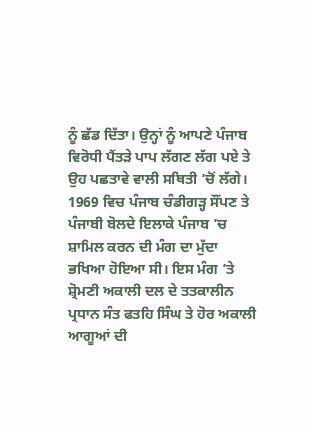ਨੂੰ ਛੱਡ ਦਿੱਤਾ। ਉਨ੍ਹਾਂ ਨੂੰ ਆਪਣੇ ਪੰਜਾਬ ਵਿਰੋਧੀ ਪੈਂਤੜੇ ਪਾਪ ਲੱਗਣ ਲੱਗ ਪਏ ਤੇ ਉਹ ਪਛਤਾਵੇ ਵਾਲੀ ਸਥਿਤੀ ’ਚੋਂ ਲੱਗੇ। 1969 ਵਿਚ ਪੰਜਾਬ ਚੰਡੀਗੜ੍ਹ ਸੌਂਪਣ ਤੇ ਪੰਜਾਬੀ ਬੋਲਦੇ ਇਲਾਕੇ ਪੰਜਾਬ ’ਚ ਸ਼ਾਮਿਲ ਕਰਨ ਦੀ ਮੰਗ ਦਾ ਮੁੱਦਾ ਭਖਿਆ ਹੋਇਆ ਸੀ। ਇਸ ਮੰਗ ’ਤੇ ਸ਼੍ਰੋਮਣੀ ਅਕਾਲੀ ਦਲ ਦੇ ਤਤਕਾਲੀਨ ਪ੍ਰਧਾਨ ਸੰਤ ਫਤਹਿ ਸਿੰਘ ਤੇ ਹੋਰ ਅਕਾਲੀ ਆਗੂਆਂ ਦੀ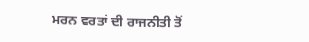ਮਰਨ ਵਰਤਾਂ ਦੀ ਰਾਜਨੀਤੀ ਤੋਂ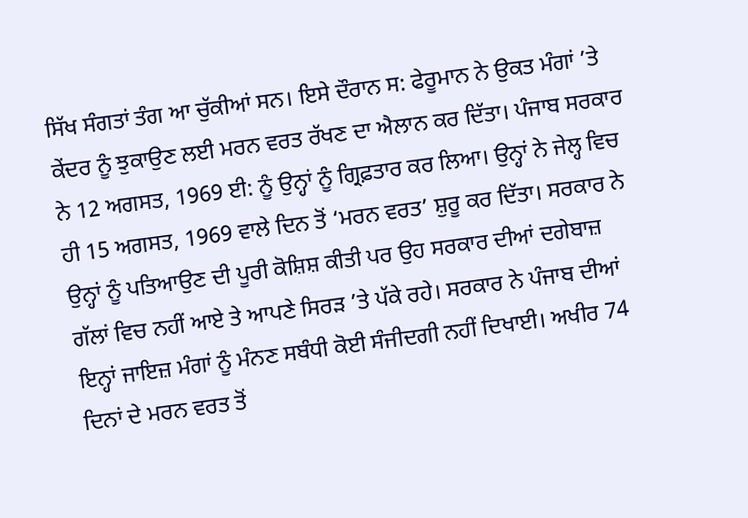ਸਿੱਖ ਸੰਗਤਾਂ ਤੰਗ ਆ ਚੁੱਕੀਆਂ ਸਨ। ਇਸੇ ਦੌਰਾਨ ਸ: ਫੇਰੂਮਾਨ ਨੇ ਉਕਤ ਮੰਗਾਂ ’ਤੇ ਕੇਂਦਰ ਨੂੰ ਝੁਕਾਉਣ ਲਈ ਮਰਨ ਵਰਤ ਰੱਖਣ ਦਾ ਐਲਾਨ ਕਰ ਦਿੱਤਾ। ਪੰਜਾਬ ਸਰਕਾਰ ਨੇ 12 ਅਗਸਤ, 1969 ਈ: ਨੂੰ ਉਨ੍ਹਾਂ ਨੂੰ ਗ੍ਰਿਫ਼ਤਾਰ ਕਰ ਲਿਆ। ਉਨ੍ਹਾਂ ਨੇ ਜੇਲ੍ਹ ਵਿਚ ਹੀ 15 ਅਗਸਤ, 1969 ਵਾਲੇ ਦਿਨ ਤੋਂ ‘ਮਰਨ ਵਰਤ’ ਸ਼ੁਰੂ ਕਰ ਦਿੱਤਾ। ਸਰਕਾਰ ਨੇ ਉਨ੍ਹਾਂ ਨੂੰ ਪਤਿਆਉਣ ਦੀ ਪੂਰੀ ਕੋਸ਼ਿਸ਼ ਕੀਤੀ ਪਰ ਉਹ ਸਰਕਾਰ ਦੀਆਂ ਦਗੇਬਾਜ਼ ਗੱਲਾਂ ਵਿਚ ਨਹੀਂ ਆਏ ਤੇ ਆਪਣੇ ਸਿਰੜ ’ਤੇ ਪੱਕੇ ਰਹੇ। ਸਰਕਾਰ ਨੇ ਪੰਜਾਬ ਦੀਆਂ ਇਨ੍ਹਾਂ ਜਾਇਜ਼ ਮੰਗਾਂ ਨੂੰ ਮੰਨਣ ਸਬੰਧੀ ਕੋਈ ਸੰਜੀਦਗੀ ਨਹੀਂ ਦਿਖਾਈ। ਅਖੀਰ 74 ਦਿਨਾਂ ਦੇ ਮਰਨ ਵਰਤ ਤੋਂ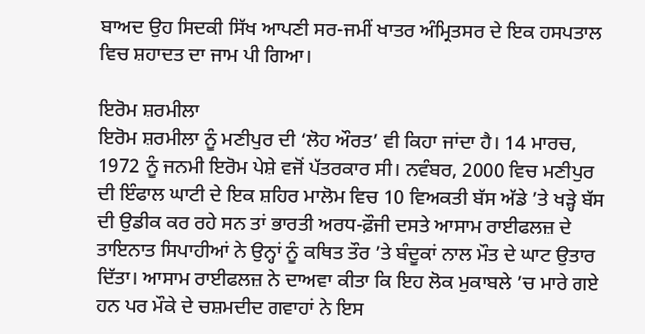ਬਾਅਦ ਉਹ ਸਿਦਕੀ ਸਿੱਖ ਆਪਣੀ ਸਰ-ਜਮੀਂ ਖਾਤਰ ਅੰਮ੍ਰਿਤਸਰ ਦੇ ਇਕ ਹਸਪਤਾਲ ਵਿਚ ਸ਼ਹਾਦਤ ਦਾ ਜਾਮ ਪੀ ਗਿਆ।

ਇਰੋਮ ਸ਼ਰਮੀਲਾ
ਇਰੋਮ ਸ਼ਰਮੀਲਾ ਨੂੰ ਮਣੀਪੁਰ ਦੀ ‘ਲੋਹ ਔਰਤ’ ਵੀ ਕਿਹਾ ਜਾਂਦਾ ਹੈ। 14 ਮਾਰਚ, 1972 ਨੂੰ ਜਨਮੀ ਇਰੋਮ ਪੇਸ਼ੇ ਵਜੋਂ ਪੱਤਰਕਾਰ ਸੀ। ਨਵੰਬਰ, 2000 ਵਿਚ ਮਣੀਪੁਰ ਦੀ ਇੰਫਾਲ ਘਾਟੀ ਦੇ ਇਕ ਸ਼ਹਿਰ ਮਾਲੋਮ ਵਿਚ 10 ਵਿਅਕਤੀ ਬੱਸ ਅੱਡੇ ’ਤੇ ਖੜ੍ਹੇ ਬੱਸ ਦੀ ਉਡੀਕ ਕਰ ਰਹੇ ਸਨ ਤਾਂ ਭਾਰਤੀ ਅਰਧ-ਫ਼ੌਜੀ ਦਸਤੇ ਆਸਾਮ ਰਾਈਫਲਜ਼ ਦੇ ਤਾਇਨਾਤ ਸਿਪਾਹੀਆਂ ਨੇ ਉਨ੍ਹਾਂ ਨੂੰ ਕਥਿਤ ਤੌਰ ’ਤੇ ਬੰਦੂਕਾਂ ਨਾਲ ਮੌਤ ਦੇ ਘਾਟ ਉਤਾਰ ਦਿੱਤਾ। ਆਸਾਮ ਰਾਈਫਲਜ਼ ਨੇ ਦਾਅਵਾ ਕੀਤਾ ਕਿ ਇਹ ਲੋਕ ਮੁਕਾਬਲੇ ’ਚ ਮਾਰੇ ਗਏ ਹਨ ਪਰ ਮੌਕੇ ਦੇ ਚਸ਼ਮਦੀਦ ਗਵਾਹਾਂ ਨੇ ਇਸ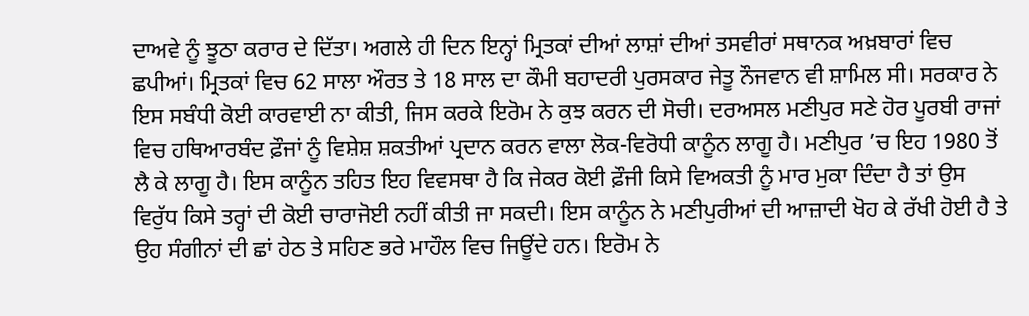ਦਾਅਵੇ ਨੂੰ ਝੂਠਾ ਕਰਾਰ ਦੇ ਦਿੱਤਾ। ਅਗਲੇ ਹੀ ਦਿਨ ਇਨ੍ਹਾਂ ਮ੍ਰਿਤਕਾਂ ਦੀਆਂ ਲਾਸ਼ਾਂ ਦੀਆਂ ਤਸਵੀਰਾਂ ਸਥਾਨਕ ਅਖ਼ਬਾਰਾਂ ਵਿਚ ਛਪੀਆਂ। ਮ੍ਰਿਤਕਾਂ ਵਿਚ 62 ਸਾਲਾ ਔਰਤ ਤੇ 18 ਸਾਲ ਦਾ ਕੌਮੀ ਬਹਾਦਰੀ ਪੁਰਸਕਾਰ ਜੇਤੂ ਨੌਜਵਾਨ ਵੀ ਸ਼ਾਮਿਲ ਸੀ। ਸਰਕਾਰ ਨੇ ਇਸ ਸਬੰਧੀ ਕੋਈ ਕਾਰਵਾਈ ਨਾ ਕੀਤੀ, ਜਿਸ ਕਰਕੇ ਇਰੋਮ ਨੇ ਕੁਝ ਕਰਨ ਦੀ ਸੋਚੀ। ਦਰਅਸਲ ਮਣੀਪੁਰ ਸਣੇ ਹੋਰ ਪੂਰਬੀ ਰਾਜਾਂ ਵਿਚ ਹਥਿਆਰਬੰਦ ਫ਼ੌਜਾਂ ਨੂੰ ਵਿਸ਼ੇਸ਼ ਸ਼ਕਤੀਆਂ ਪ੍ਰਦਾਨ ਕਰਨ ਵਾਲਾ ਲੋਕ-ਵਿਰੋਧੀ ਕਾਨੂੰਨ ਲਾਗੂ ਹੈ। ਮਣੀਪੁਰ ’ਚ ਇਹ 1980 ਤੋਂ ਲੈ ਕੇ ਲਾਗੂ ਹੈ। ਇਸ ਕਾਨੂੰਨ ਤਹਿਤ ਇਹ ਵਿਵਸਥਾ ਹੈ ਕਿ ਜੇਕਰ ਕੋਈ ਫ਼ੌਜੀ ਕਿਸੇ ਵਿਅਕਤੀ ਨੂੰ ਮਾਰ ਮੁਕਾ ਦਿੰਦਾ ਹੈ ਤਾਂ ਉਸ ਵਿਰੁੱਧ ਕਿਸੇ ਤਰ੍ਹਾਂ ਦੀ ਕੋਈ ਚਾਰਾਜੋਈ ਨਹੀਂ ਕੀਤੀ ਜਾ ਸਕਦੀ। ਇਸ ਕਾਨੂੰਨ ਨੇ ਮਣੀਪੁਰੀਆਂ ਦੀ ਆਜ਼ਾਦੀ ਖੋਹ ਕੇ ਰੱਖੀ ਹੋਈ ਹੈ ਤੇ ਉਹ ਸੰਗੀਨਾਂ ਦੀ ਛਾਂ ਹੇਠ ਤੇ ਸਹਿਣ ਭਰੇ ਮਾਹੌਲ ਵਿਚ ਜਿਊਂਦੇ ਹਨ। ਇਰੋਮ ਨੇ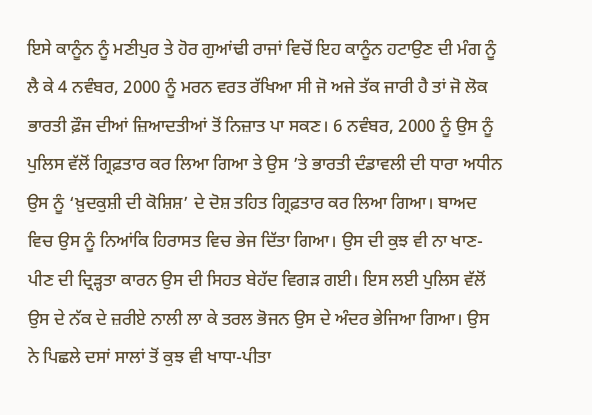ਇਸੇ ਕਾਨੂੰਨ ਨੂੰ ਮਣੀਪੁਰ ਤੇ ਹੋਰ ਗੁਆਂਢੀ ਰਾਜਾਂ ਵਿਚੋਂ ਇਹ ਕਾਨੂੰਨ ਹਟਾਉਣ ਦੀ ਮੰਗ ਨੂੰ ਲੈ ਕੇ 4 ਨਵੰਬਰ, 2000 ਨੂੰ ਮਰਨ ਵਰਤ ਰੱਖਿਆ ਸੀ ਜੋ ਅਜੇ ਤੱਕ ਜਾਰੀ ਹੈ ਤਾਂ ਜੋ ਲੋਕ ਭਾਰਤੀ ਫ਼ੌਜ ਦੀਆਂ ਜ਼ਿਆਦਤੀਆਂ ਤੋਂ ਨਿਜ਼ਾਤ ਪਾ ਸਕਣ। 6 ਨਵੰਬਰ, 2000 ਨੂੰ ਉਸ ਨੂੰ ਪੁਲਿਸ ਵੱਲੋਂ ਗ੍ਰਿਫ਼ਤਾਰ ਕਰ ਲਿਆ ਗਿਆ ਤੇ ਉਸ ’ਤੇ ਭਾਰਤੀ ਦੰਡਾਵਲੀ ਦੀ ਧਾਰਾ ਅਧੀਨ ਉਸ ਨੂੰ ‘ਖ਼ੁਦਕੁਸ਼ੀ ਦੀ ਕੋਸ਼ਿਸ਼’ ਦੇ ਦੋਸ਼ ਤਹਿਤ ਗ੍ਰਿਫ਼ਤਾਰ ਕਰ ਲਿਆ ਗਿਆ। ਬਾਅਦ ਵਿਚ ਉਸ ਨੂੰ ਨਿਆਂਕਿ ਹਿਰਾਸਤ ਵਿਚ ਭੇਜ ਦਿੱਤਾ ਗਿਆ। ਉਸ ਦੀ ਕੁਝ ਵੀ ਨਾ ਖਾਣ-ਪੀਣ ਦੀ ਦ੍ਰਿੜ੍ਹਤਾ ਕਾਰਨ ਉਸ ਦੀ ਸਿਹਤ ਬੇਹੱਦ ਵਿਗੜ ਗਈ। ਇਸ ਲਈ ਪੁਲਿਸ ਵੱਲੋਂ ਉਸ ਦੇ ਨੱਕ ਦੇ ਜ਼ਰੀਏ ਨਾਲੀ ਲਾ ਕੇ ਤਰਲ ਭੋਜਨ ਉਸ ਦੇ ਅੰਦਰ ਭੇਜਿਆ ਗਿਆ। ਉਸ ਨੇ ਪਿਛਲੇ ਦਸਾਂ ਸਾਲਾਂ ਤੋਂ ਕੁਝ ਵੀ ਖਾਧਾ-ਪੀਤਾ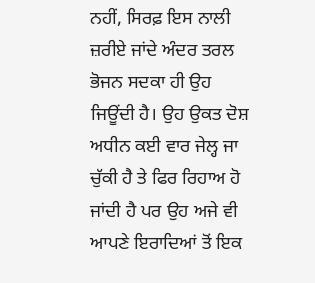ਨਹੀਂ, ਸਿਰਫ਼ ਇਸ ਨਾਲੀ ਜ਼ਰੀਏ ਜਾਂਦੇ ਅੰਦਰ ਤਰਲ ਭੋਜਨ ਸਦਕਾ ਹੀ ਉਹ ਜਿਊਂਦੀ ਹੈ। ਉਹ ਉਕਤ ਦੋਸ਼ ਅਧੀਨ ਕਈ ਵਾਰ ਜੇਲ੍ਹ ਜਾ ਚੁੱਕੀ ਹੈ ਤੇ ਫਿਰ ਰਿਹਾਅ ਹੋ ਜਾਂਦੀ ਹੈ ਪਰ ਉਹ ਅਜੇ ਵੀ ਆਪਣੇ ਇਰਾਦਿਆਂ ਤੋਂ ਇਕ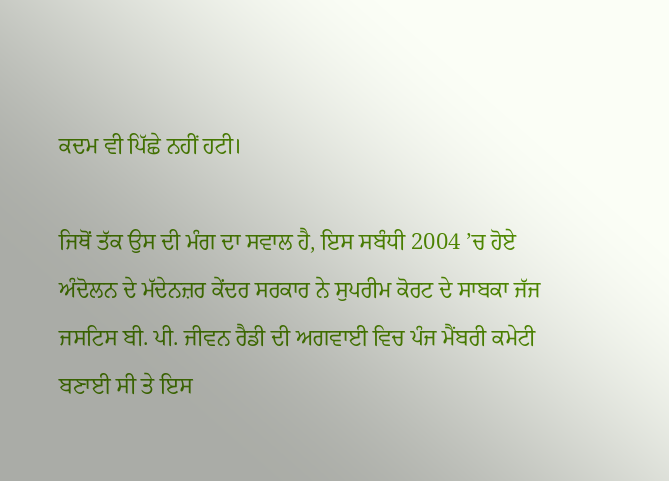ਕਦਮ ਵੀ ਪਿੱਛੇ ਨਹੀਂ ਹਟੀ।

ਜਿਥੋਂ ਤੱਕ ਉਸ ਦੀ ਮੰਗ ਦਾ ਸਵਾਲ ਹੈ, ਇਸ ਸਬੰਧੀ 2004 ’ਚ ਹੋਏ ਅੰਦੋਲਨ ਦੇ ਮੱਦੇਨਜ਼ਰ ਕੇਂਦਰ ਸਰਕਾਰ ਨੇ ਸੁਪਰੀਮ ਕੋਰਟ ਦੇ ਸਾਬਕਾ ਜੱਜ ਜਸਟਿਸ ਬੀ. ਪੀ. ਜੀਵਨ ਰੈਡੀ ਦੀ ਅਗਵਾਈ ਵਿਚ ਪੰਜ ਮੈਂਬਰੀ ਕਮੇਟੀ ਬਣਾਈ ਸੀ ਤੇ ਇਸ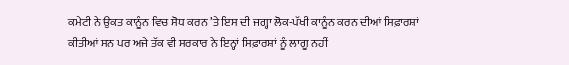ਕਮੇਟੀ ਨੇ ਉਕਤ ਕਾਨੂੰਨ ਵਿਚ ਸੋਧ ਕਰਨ ’ਤੇ ਇਸ ਦੀ ਜਗ੍ਹਾ ਲੋਕ-ਪੱਖੀ ਕਾਨੂੰਨ ਕਰਨ ਦੀਆਂ ਸਿਫ਼ਾਰਸ਼ਾਂ ਕੀਤੀਆਂ ਸਨ ਪਰ ਅਜੇ ਤੱਕ ਵੀ ਸਰਕਾਰ ਨੇ ਇਨ੍ਹਾਂ ਸਿਫ਼ਾਰਸ਼ਾਂ ਨੂੰ ਲਾਗੂ ਨਹੀਂ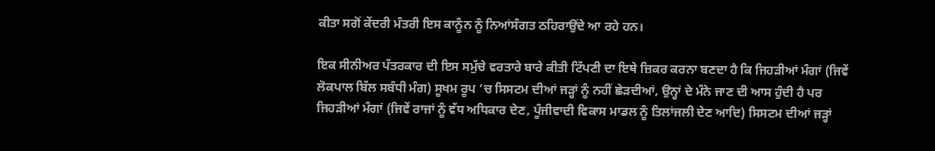ਕੀਤਾ ਸਗੋਂ ਕੇਂਦਰੀ ਮੰਤਰੀ ਇਸ ਕਾਨੂੰਨ ਨੂੰ ਨਿਆਂਸੰਗਤ ਠਹਿਰਾਉਂਦੇ ਆ ਰਹੇ ਹਨ।

ਇਕ ਸੀਨੀਅਰ ਪੱਤਰਕਾਰ ਦੀ ਇਸ ਸਮੁੱਚੇ ਵਰਤਾਰੇ ਬਾਰੇ ਕੀਤੀ ਟਿੱਪਣੀ ਦਾ ਇਥੇ ਜ਼ਿਕਰ ਕਰਨਾ ਬਣਦਾ ਹੈ ਕਿ ਜਿਹੜੀਆਂ ਮੰਗਾਂ (ਜਿਵੇਂ ਲੋਕਪਾਲ ਬਿੱਲ ਸਬੰਧੀ ਮੰਗ) ਸੂਖਮ ਰੂਪ ’ਚ ਸਿਸਟਮ ਦੀਆਂ ਜੜ੍ਹਾਂ ਨੂੰ ਨਹੀਂ ਛੇੜਦੀਆਂ, ਉਨ੍ਹਾਂ ਦੇ ਮੰਨੇ ਜਾਣ ਦੀ ਆਸ ਹੁੰਦੀ ਹੈ ਪਰ ਜਿਹੜੀਆਂ ਮੰਗਾਂ (ਜਿਵੇਂ ਰਾਜਾਂ ਨੂੰ ਵੱਧ ਅਧਿਕਾਰ ਦੇਣ, ਪੂੰਜੀਵਾਦੀ ਵਿਕਾਸ ਮਾਡਲ ਨੂੰ ਤਿਲਾਂਜਲੀ ਦੇਣ ਆਦਿ) ਸਿਸਟਮ ਦੀਆਂ ਜੜ੍ਹਾਂ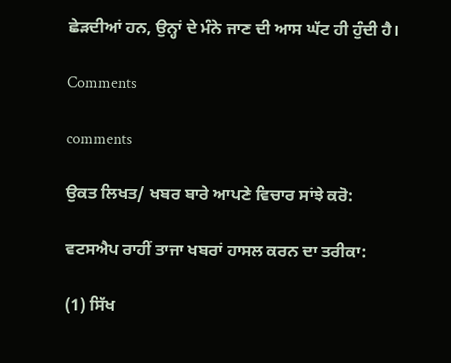ਛੇੜਦੀਆਂ ਹਨ, ਉਨ੍ਹਾਂ ਦੇ ਮੰਨੇ ਜਾਣ ਦੀ ਆਸ ਘੱਟ ਹੀ ਹੁੰਦੀ ਹੈ।

Comments

comments

ਉਕਤ ਲਿਖਤ/ ਖਬਰ ਬਾਰੇ ਆਪਣੇ ਵਿਚਾਰ ਸਾਂਝੇ ਕਰੋ:

ਵਟਸਐਪ ਰਾਹੀਂ ਤਾਜਾ ਖਬਰਾਂ ਹਾਸਲ ਕਰਨ ਦਾ ਤਰੀਕਾ:

(1) ਸਿੱਖ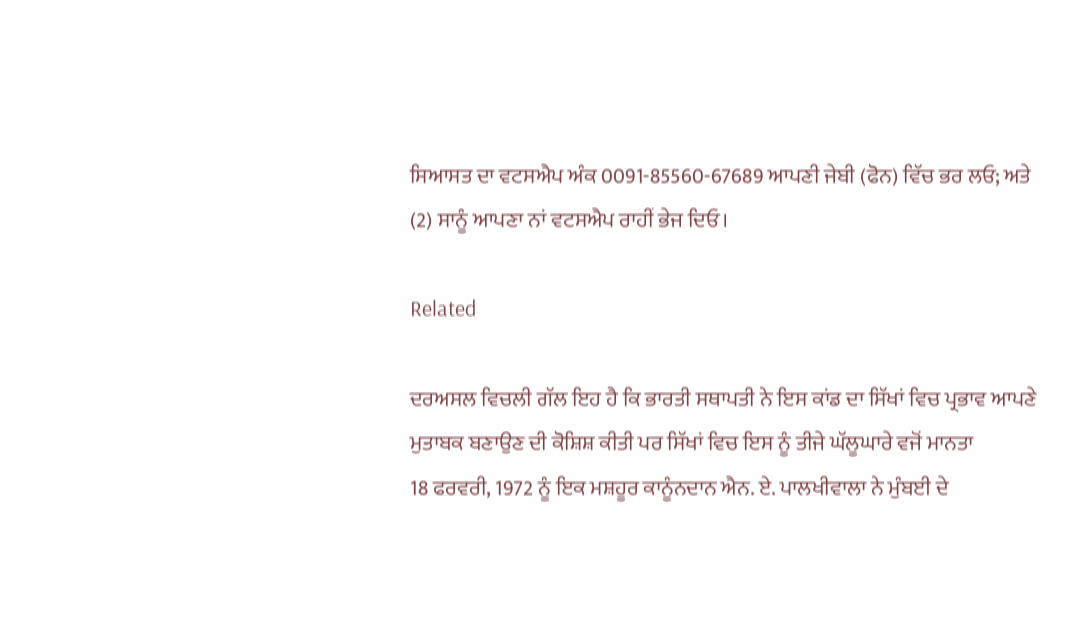ਸਿਆਸਤ ਦਾ ਵਟਸਐਪ ਅੰਕ 0091-85560-67689 ਆਪਣੀ ਜੇਬੀ (ਫੋਨ) ਵਿੱਚ ਭਰ ਲਓ; ਅਤੇ
(2) ਸਾਨੂੰ ਆਪਣਾ ਨਾਂ ਵਟਸਐਪ ਰਾਹੀਂ ਭੇਜ ਦਿਓ।

Related

ਦਰਅਸਲ ਵਿਚਲੀ ਗੱਲ ਇਹ ਹੈ ਕਿ ਭਾਰਤੀ ਸਥਾਪਤੀ ਨੇ ਇਸ ਕਾਂਡ ਦਾ ਸਿੱਖਾਂ ਵਿਚ ਪ੍ਰਭਾਵ ਆਪਣੇ ਮੁਤਾਬਕ ਬਣਾਉਣ ਦੀ ਕੋਸ਼ਿਸ਼ ਕੀਤੀ ਪਰ ਸਿੱਖਾਂ ਵਿਚ ਇਸ ਨੂੰ ਤੀਜੇ ਘੱਲੂਘਾਰੇ ਵਜੋਂ ਮਾਨਤਾ
18 ਫਰਵਰੀ, 1972 ਨੂੰ ਇਕ ਮਸ਼ਹੂਰ ਕਾਨੂੰਨਦਾਨ ਐਨ. ਏ. ਪਾਲਖੀਵਾਲਾ ਨੇ ਮੁੰਬਈ ਦੇ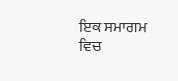ਇਕ ਸਮਾਗਮ ਵਿਚ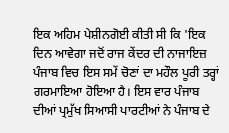ਇਕ ਅਹਿਮ ਪੇਸ਼ੀਨਗੋਈ ਕੀਤੀ ਸੀ ਕਿ 'ਇਕ ਦਿਨ ਆਵੇਗਾ ਜਦੋਂ ਰਾਜ ਕੇਂਦਰ ਦੀ ਨਾਜਾਇਜ਼
ਪੰਜਾਬ ਵਿਚ ਇਸ ਸਮੇਂ ਚੋਣਾਂ ਦਾ ਮਹੌਲ ਪੂਰੀ ਤਰ੍ਹਾਂ ਗਰਮਾਇਆ ਹੋਇਆ ਹੈ। ਇਸ ਵਾਰ ਪੰਜਾਬ ਦੀਆਂ ਪ੍ਰਮੁੱਖ ਸਿਆਸੀ ਪਾਰਟੀਆਂ ਨੇ ਪੰਜਾਬ ਦੇ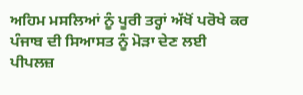ਅਹਿਮ ਮਸਲਿਆਂ ਨੂੰ ਪੂਰੀ ਤਰ੍ਹਾਂ ਅੱਖੋਂ ਪਰੋਖੇ ਕਰ
ਪੰਜਾਬ ਦੀ ਸਿਆਸਤ ਨੂੰ ਮੋੜਾ ਦੇਣ ਲਈ ਪੀਪਲਜ਼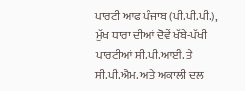ਪਾਰਟੀ ਆਫ ਪੰਜਾਬ (ਪੀ.ਪੀ.ਪੀ.), ਮੁੱਖ ਧਾਰਾ ਦੀਆਂ ਦੋਵੇਂ ਖੱਬੇ-ਪੱਖੀ ਪਾਰਟੀਆਂ ਸੀ.ਪੀ.ਆਈ. ਤੇ ਸੀ.ਪੀ.ਐਮ. ਅਤੇ ਅਕਾਲੀ ਦਲ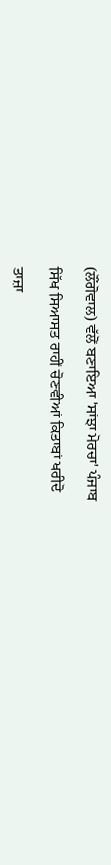(ਲੌਂਗੋਵਾਲ) ਵੱਲੋਂ ਬਣਾਇਆ 'ਸਾਂਝਾ ਮੋਰਚਾ' ਪੰਜਾਬ

ਸਿੱਖ ਸਿਆਸਤ ਰਾਹੀਂ ਚੋਣਵੀਆਂ ਕਿਤਾਬਾਂ ਖਰੀਦੋ

ਤਾਜ਼ਾ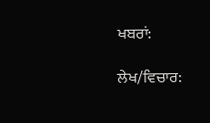ਖਬਰਾਂ:

ਲੇਖ/ਵਿਚਾਰ: